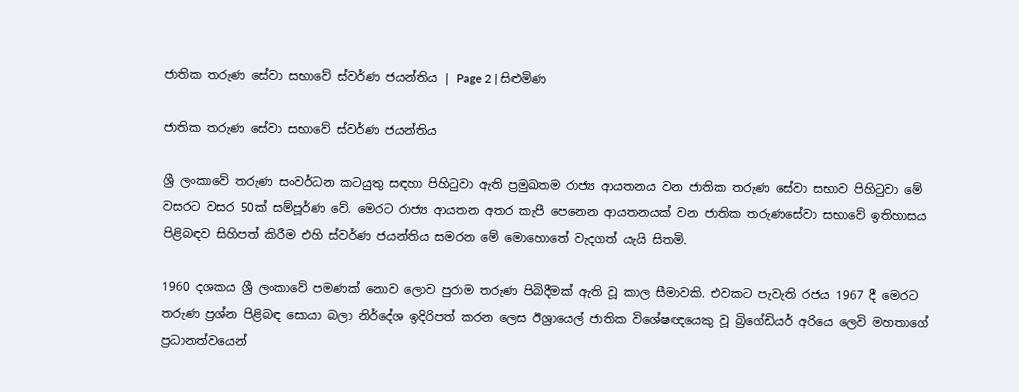ජාතික තරුණ සේවා සභාවේ ස්වර්ණ ජයන්තිය | Page 2 | සිළුමිණ

ජාතික තරුණ සේවා සභාවේ ස්වර්ණ ජයන්තිය

ශ්‍රී ලංක‍ාවේ තරුණ සංවර්ධන කටයුතු සඳහා පිහිටුවා ඇති ප්‍රමුඛතම රාජ්‍ය ආයතනය වන ජාතික තරුණ සේවා සභාව පිහිටුවා මේ වසරට වසර 50ක් සම්පූර්ණ වේ. මෙරට රාජ්‍ය ආයතන අතර කැපී පෙනෙන ආයතනයක් වන ජාතික තරුණසේවා සභාවේ ඉතිහාසය පිළිබඳව සිහිපත් කිරීම එහි ස්වර්ණ ජයන්තිය සමරන මේ මොහොතේ වැදගත් යැයි සිතමි.

1960 දශකය ශ්‍රී ලංකාවේ පමණක් නොව ලොව පුරාම තරුණ පිබිදීමක් ඇති වූ කාල සීමාවකි. එවකට පැවැති රජය 1967 දී මෙරට තරුණ ප්‍රශ්න පිළිබඳ සොයා බලා නිර්දේශ ඉදිරිපත් කරන ලෙස ඊශ්‍රායෙල් ජාතික විශේෂඥයෙකු වූ බ්‍රිගේඩියර් අරියෙ ලෙවි මහතාගේ ප්‍රධානත්වයෙන්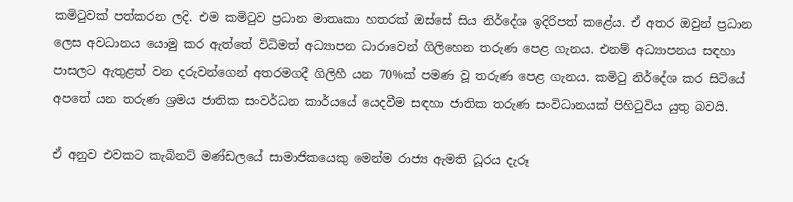කමිටුවක් පත්කරන ලදි. එම කමිටුව ප්‍රධාන මාතෘකා හතරක් ඔස්සේ සිය නිර්දේශ ඉදිරිපත් කළේය. ඒ අතර ඔවුන් ප්‍රධාන ලෙස අවධානය යොමු කර ඇත්තේ විධිමත් අධ්‍යාපන ධාරාවෙන් ගිලිහෙන තරුණ පෙළ ගැනය. එනම් අධ්‍යාපනය සඳහා පාසලට ඇතුළත් වන දරුවන්ගෙන් අතරමගදී ගිලිහී යන 70%ක් පමණ වූ තරුණ පෙළ ගැනය. කමිටු නිර්දේශ කර සිටියේ අපතේ යන තරුණ ශ්‍රමය ජාතික සංවර්ධන කාර්යයේ යෙදවීම සඳහා ජාතික තරුණ සංවිධානයක් පිහිටුවිය යුතු බවයි.

ඒ අනුව එවකට කැබිනට් මණ්ඩලයේ සාමාජිකයෙකු මෙන්ම රාජ්‍ය ඇමති ධූරය දැරූ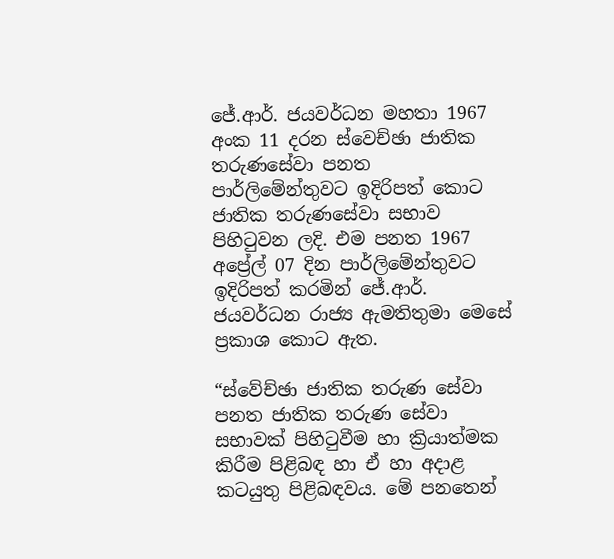ජේ.ආර්. ජයවර්ධන මහතා 1967 අංක 11 දරන ස්වෙච්ඡා ජාතික තරුණසේවා පනත පාර්ලිමේන්තුවට ඉදිරිපත් කොට ජාතික තරුණසේවා සභාව පිහිටුවන ලදි. එම පනත 1967 අප්‍රේල් 07 දින පාර්ලිමේන්තුවට ඉදිරිපත් කරමින් ජේ.ආර්. ජයවර්ධන රාජ්‍ය ඇමතිතුමා මෙසේ ප්‍රකාශ කොට ඇත.

“ස්වේච්ඡා ජාතික තරුණ සේවා පනත ජාතික තරුණ සේවා සභාවක් පිහිටුවීම හා ක්‍රියාත්මක කිරීම පිළිබඳ හා ඒ හා අදාළ කටයුතු පිළිබඳවය. මේ පනතෙන්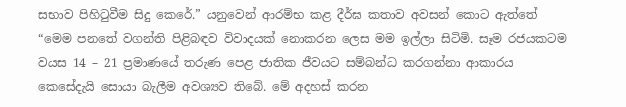සභාව පිහිටුවීම සිදු කෙරේ.” යනුවෙන් ආරම්භ කළ දීර්ඝ කතාව අවසන් කොට ඇත්තේ “මෙම පනතේ වගන්ති පිළිබඳව විවාදයක් නොකරන ලෙස මම ඉල්ලා සිටිමි. සෑම රජයකටම වයස 14 – 21 ප්‍රමාණයේ තරුණ පෙළ ජාතික ජීවයට සම්බන්ධ කරගන්නා ආකාරය කෙසේදැයි සොයා බැලීම අවශ්‍යව තිබේ. මේ අදහස් කරන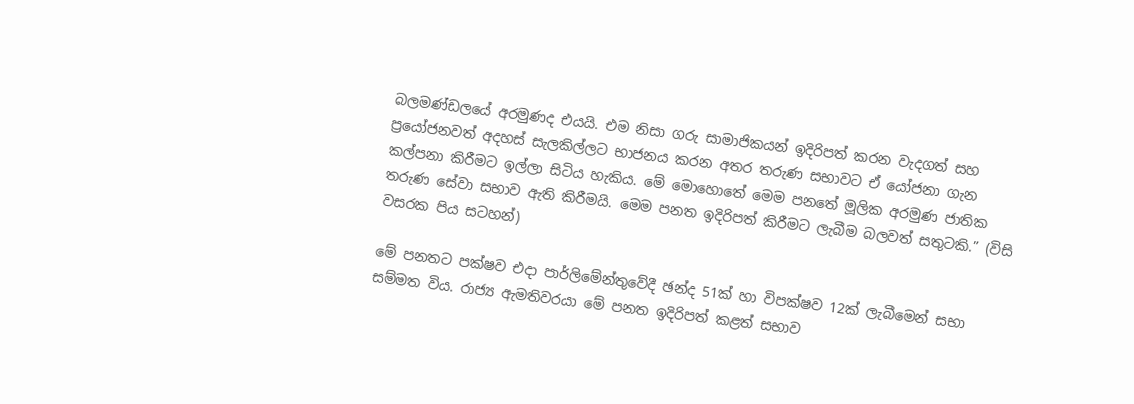බලමණ්ඩලයේ අරමුණද එයයි. එම නිසා ගරු සාමාජිකයන් ඉදිරිපත් කරන වැදගත් සහ ප්‍රයෝජනවත් අදහස් සැලකිල්ලට භාජනය කරන අතර තරුණ සභාවට ඒ යෝජනා ගැන කල්පනා කිරීම‍ට ඉල්ලා සිටිය හැකිය. මේ මොහොතේ මෙම පනතේ මූලික අරමුණ ජාතික තරුණ සේවා සභාව ඇති කිරීමයි. මෙම පනත ඉදිරිපත් කිරීමට ලැබීම බලවත් සතුටකි.” (විසි වසරක පිය සටහන්)

මේ පනතට පක්ෂව එදා පාර්ලිමේන්තුවේදී ඡන්ද 51ක් හා විපක්ෂව 12ක් ලැබීමෙන් සභා සම්මත විය. රාජ්‍ය ඇමතිවරයා මේ පනත ඉදිරිපත් කළත් සභාව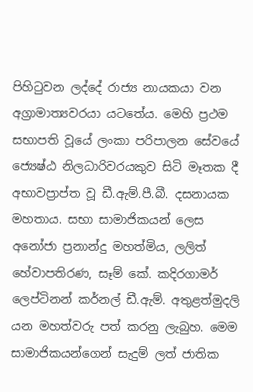පිහිටුවන ලද්දේ රාජ්‍ය නායකයා වන අග්‍රාමාත්‍යවරයා යටතේය. මෙහි ප්‍රථම සභාපති වූයේ ලංකා පරිපාලන සේවයේ ජ්‍යෙෂ්ඨ නිලධාරිවරයකුව සිටි මෑතක දී අභාවප්‍රාප්ත වූ ඩී.ඇම්.පී.බී. දසනායක මහතාය. සභා සාමාජිකයන් ලෙස අනෝජා ප්‍රනාන්දු මහත්මිය, ලලිත් හේවාපතිරණ, සෑම් කේ. කදිරගාමර් ලෙප්ටිනන් කර්නල් ඩී.ඇම්. අතුළත්මුදලි යන මහත්වරු පත් කරනු ලැබුහ. මෙම සාමාජිකයන්ගෙන් සැදුම් ලත් ජාතික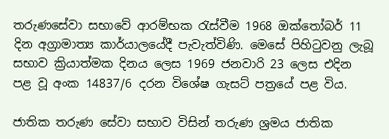තරුණසේවා සභාවේ ආරම්භක රැස්වීම 1968 ඔක්තෝබර් 11 දින අග්‍රාමාත්‍ය කාර්යාලයේදී පැවැත්විණි. මෙසේ පිහිටුවනු ලැබූ සභාව ක්‍රියාත්මක දිනය ලෙස 1969 ජනවාරි 23 ලෙස එදින පළ වූ අංක 14837/6 දරන විශේෂ ගැසට් පත්‍රයේ පළ විය.

ජාතික තරුණ සේවා සභාව විසින් තරුණ ශ්‍රමය ජාතික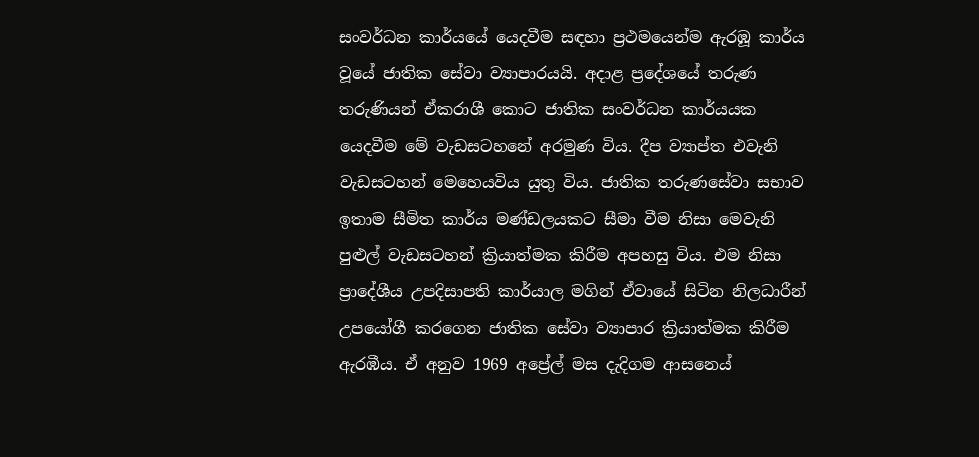සංවර්ධන කාර්යයේ යෙදවීම සඳහා ප්‍රථමයෙන්ම ඇරඹූ කාර්ය වූයේ ජාතික සේවා ව්‍යාපාරයයි. අදාළ ප්‍රදේශයේ තරුණ තරුණියන් ඒකරාශී කොට ජාතික සංවර්ධන කාර්යයක යෙදවීම මේ වැඩසටහනේ අරමුණ විය. දීප ව්‍යාප්ත එවැනි වැඩසටහන් මෙහෙයවිය යුතු විය. ජාතික තරුණසේවා සභාව ඉතාම සීමිත කාර්ය මණ්ඩලයකට සීමා වීම නිසා මෙවැනි පුළුල් වැඩසටහන් ක්‍රියාත්මක කිරීම අපහසු විය. එම නිසා ප්‍රාදේශීය උපදිසාපති කාර්යාල මගින් ඒවායේ සිටින නිලධාරීන් උපයෝගී කරගෙන ජාතික සේවා ව්‍යාපාර ක්‍රියාත්මක කිරීම ඇරඹීය. ඒ අනුව 1969 අප්‍රේල් මස දැදිගම ආසන‍ෙය්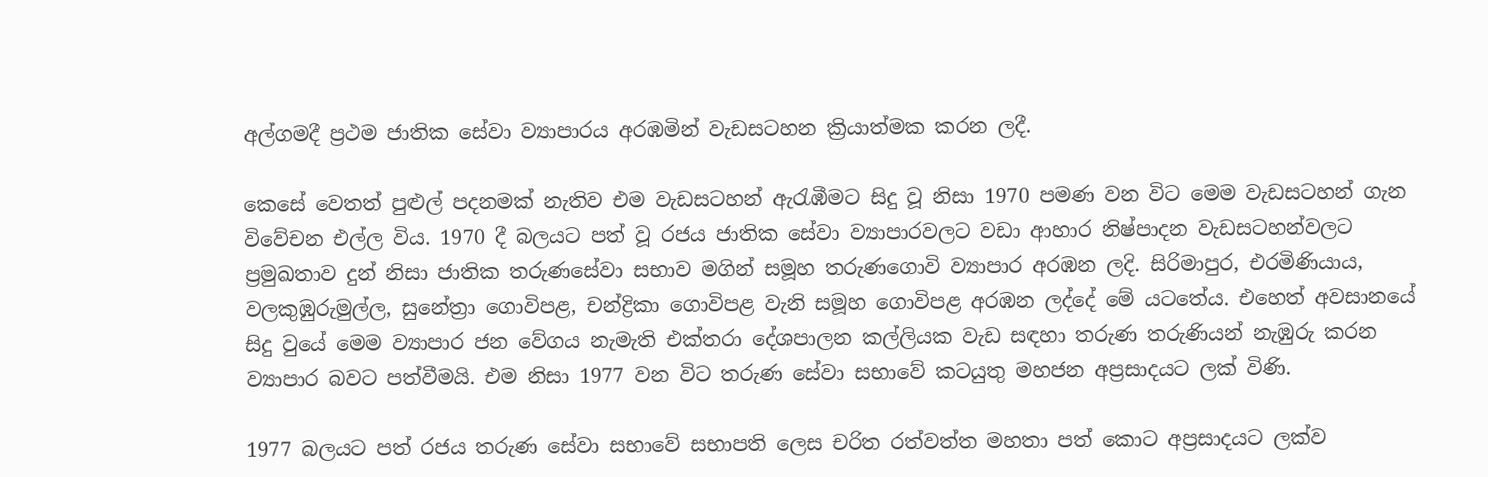අල්ගමදී ප්‍රථම ජාතික සේවා ව්‍යාපාරය අරඹමින් වැඩසටහන ක්‍රියාත්මක කරන ලදී.

කෙසේ වෙතත් පුළුල් පදනමක් නැතිව එම වැඩසටහන් ඇරැඹීමට සිදු වූ නිසා 1970 පමණ වන විට මෙම වැඩසටහන් ගැන විවේචන එල්ල විය. 1970 දී බලයට පත් වූ රජය ජාතික සේවා ව්‍යාපාරවලට වඩා ආහාර නිෂ්පාදන වැඩසටහන්වලට ප්‍රමුඛතාව දුන් නිසා ජාතික තරුණසේවා සභාව මගින් සමූහ තරුණගොවි ව්‍යාපාර අරඹන ලදි. සිරිමාපුර, එරමිණියාය, වලකුඹුරුමුල්ල, සුනේත්‍රා ගොවිපළ, චන්ද්‍රිකා ගොවිපළ වැනි සමූහ ගොවිපළ අරඹන ලද්දේ මේ යටතේය. එහෙත් අවසානයේ සිදු වුයේ මෙම ව්‍යාපාර ජන වේගය නැමැති එක්තරා දේශපාලන කල්ලියක වැඩ සඳහා තරුණ තරුණියන් නැඹුරු කරන ව්‍යාපාර බවට පත්වීමයි. එම නිසා 1977 වන විට තරුණ සේවා සභාවේ කටයුතු මහජන අප්‍රසාදයට ලක් විණි.

1977 බලයට පත් රජය තරුණ සේවා සභාවේ සභාපති ලෙස චරිත රත්වත්ත මහතා පත් කොට අප්‍රසාදයට ලක්ව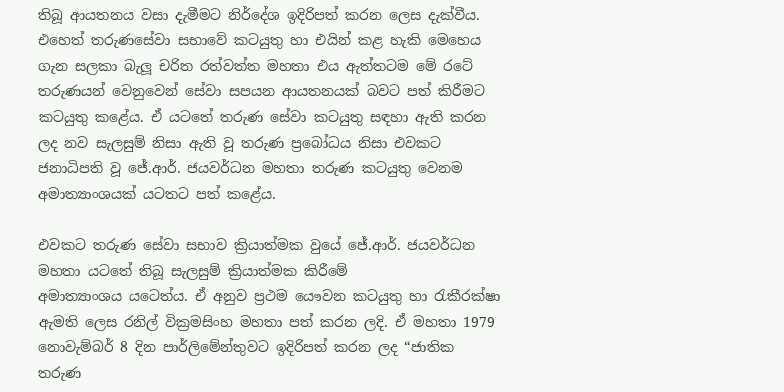තිබූ ආයතනය වසා දැමීමට නිර්දේශ ඉදිරිපත් කරන ලෙස දැක්වීය. එහෙත් තරුණසේවා සභාවේ කටයුතු හා එයින් කළ හැකි මෙහෙය ගැන සලකා බැලූ චරිත රත්වත්ත මහතා එය ඇත්තටම මේ රටේ තරුණයන් වෙනුවෙන් සේවා සපයන ආයතනයක් බවට පත් කිරීමට කටයුතු කළේය. ඒ යටතේ තරුණ සේවා කටයුතු සඳහා ඇති කරන ලද නව සැලසුම් නිසා ඇති වූ තරුණ ප්‍ර‍බෝධය නිසා එවකට ජනාධිපති වූ ජේ.ආර්. ජයවර්ධන මහතා තරුණ කටයුතු වෙනම අමාත්‍යාංශයක් යටතට පත් කළේය.

එවකට තරුණ සේවා සභාව ක්‍රියාත්මක වුයේ ජේ.ආර්. ජයවර්ධන මහතා යටතේ තිබූ සැලසුම් ක්‍රියාත්මක කිරීමේ අමාත්‍යාංශය ‍ය‍ට‍ෙත්ය. ඒ අනුව ප්‍රථම යෞවන කටයුතු හා රැකීරක්ෂා ඇමති ලෙස රනිල් වික්‍රමසිංහ මහතා පත් කරන ලදි. ඒ මහතා 1979 නොවැම්බර් 8 දින පාර්ලිමේන්තුවට ඉදිරිපත් කරන ලද “ජාතික තරුණ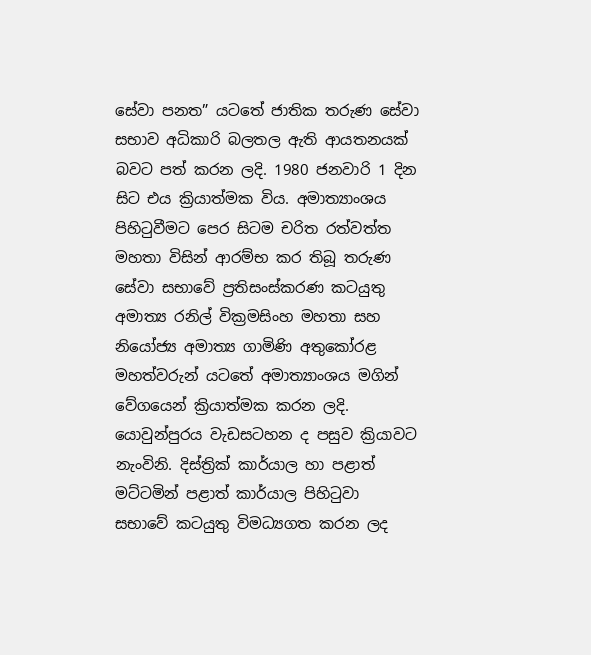සේවා පනත” යටතේ ජාතික තරුණ සේවා සභාව අධිකාරි බලතල ඇති ආයතනයක් බවට පත් කරන ලදි. 1980 ජනවාරි 1 දින සිට එය ක්‍රියාත්මක විය. අමාත්‍යාංශය පිහිටුවීමට පෙර සිටම චරිත රත්වත්ත මහතා විසින් ආරම්භ කර තිබූ තරුණ සේවා සභාවේ ප්‍රතිසංස්කරණ කටයුතු අමාත්‍ය රනිල් වික්‍රමසිංහ මහතා සහ නියෝජ්‍ය අමාත්‍ය ගාමිණි අතුකෝරළ මහත්වරුන් යටතේ අමාත්‍යාංශය මගින් වේගයෙන් ක්‍රියාත්මක කරන ලදි. යොවුන්පුරය වැඩසටහන ද පසුව ක්‍රියාවට නැංවිනි. දිස්ත්‍රික් කාර්යාල හා පළාත් මට්ටමින් පළාත් කාර්යාල පිහිටුවා සභාවේ කටයුතු විමධ්‍යගත කරන ලද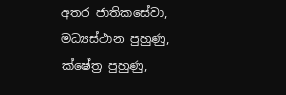අතර ජාතිකසේවා, මධ්‍යස්ථාන පුහුණු, ක්ෂේත්‍ර පුහුණු,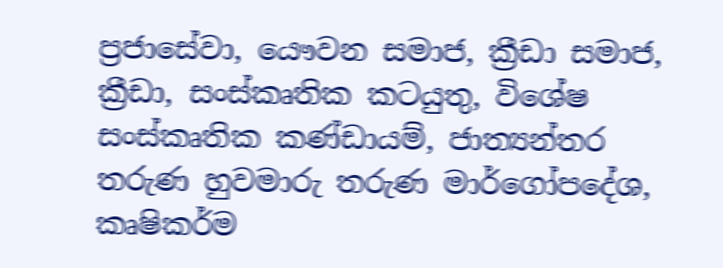ප්‍රජාසේවා, යෞවන සමාජ, ක්‍රීඩා සමාජ, ක්‍රීඩා, සංස්කෘතික කටයුතු, විශේෂ සංස්කෘතික කණ්ඩායම්, ජාත්‍යන්තර තරුණ හුවමාරු තරුණ මාර්ගෝපදේශ, කෘෂිකර්ම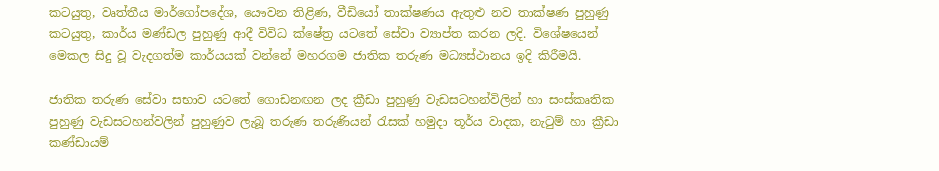කටයුතු, වෘත්තීය මාර්ගෝපදේශ, යෞවන තිළිණ, වීඩියෝ තාක්ෂණය ඇතුළු නව තාක්ෂණ පුහුණු කටයුතු, කාර්ය මණ්ඩල පුහුණු ආදී විවිධ ක්ෂේත්‍ර යටතේ සේවා ව්‍යාප්ත කරන ලදි. විශේෂයෙන් මෙකල සිදු වූ වැදගත්ම කාර්යයක් වන්නේ මහරගම ජාතික තරුණ මධ්‍යස්ථානය ඉදි කිරීමයි.

ජාතික තරුණ සේවා සභාව යටතේ ගොඩනඟන ලද ක්‍රීඩා පුහුණු වැඩසටහන්විලින් හා සංස්කෘතික පුහුණු වැඩසටහන්වලින් පුහුණුව ලැබූ තරුණ තරුණියන් රැසක් හමුදා තූර්ය වාදක, නැටුම් හා ක්‍රීඩා කණ්ඩායම්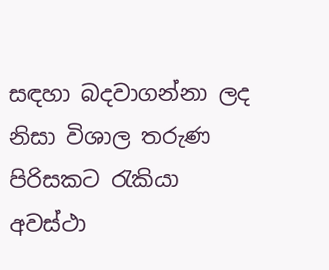සඳහා බදවාගන්නා ලද නිසා විශාල තරුණ පිරිසකට රැකියා අවස්ථා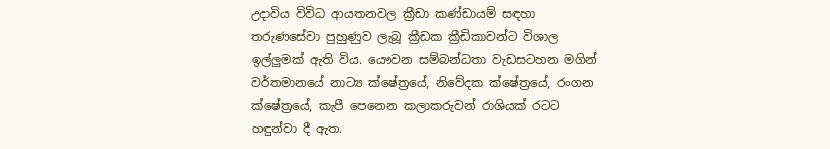උදාවිය විවිධ ආයතනවල ක්‍රීඩා කණ්ඩායම් සඳහා තරුණසේවා පුහුණුව ලැබූ ක්‍රීඩක ක්‍රීඩිකාවන්ට විශාල ඉල්ලුමක් ඇති විය. යෞවන සම්බන්ධතා වැඩසටහන මගින් වර්තමානයේ නාට්‍ය ක්ෂේත්‍රයේ, නිවේදක ක්ෂේත්‍රයේ, රංගන ක්ෂේත්‍රයේ, කැපී පෙනෙන කලාකරුවන් රාශියක් රටට හඳුන්වා දී ඇත.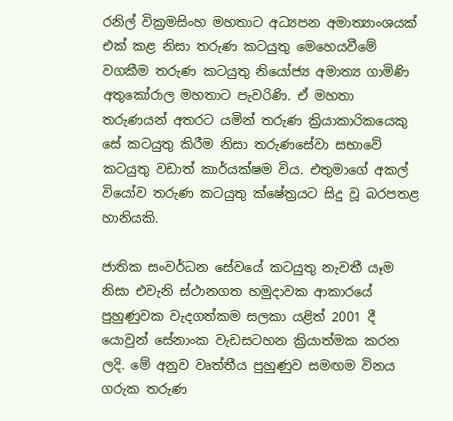රනිල් වික්‍රමසිංහ මහතාට අධ්‍යපන අමාත්‍යාංශයක් එක් කළ නිසා තරුණ ‍කටයුතු මෙහෙයවීමේ වගකීම තරුණ කටයුතු නියෝජ්‍ය අමාත්‍ය ගාමිණි අතුකෝරාල මහතාට පැවරිණි. ඒ මහතා තරුණයන් අතරට යමින් තරුණ ක්‍රියාකාරිකයෙකු සේ කටයුතු කිරීම නිසා තරුණසේවා සභාවේ කටයුතු වඩාත් කාර්යක්ෂම විය. එතුමාගේ අකල් වියෝව තරුණ කටයුතු ක්ෂේත්‍රයට සිදු වූ බරපතළ හානියකි.

ජාතික සංවර්ධන සේවයේ කටයුතු නැවතී යෑම නිසා එවැනි ස්ථානගත හමුදාවක ආකාරයේ පුහුණුවක වැදගත්කම සලකා යළිත් 2001 දී යොවුන් සේනාංක වැඩසටහන ක්‍රියාත්මක කරන ලදි. මේ අනුව වෘත්තීය පුහුණුව සමඟම විනය ගරුක තරුණ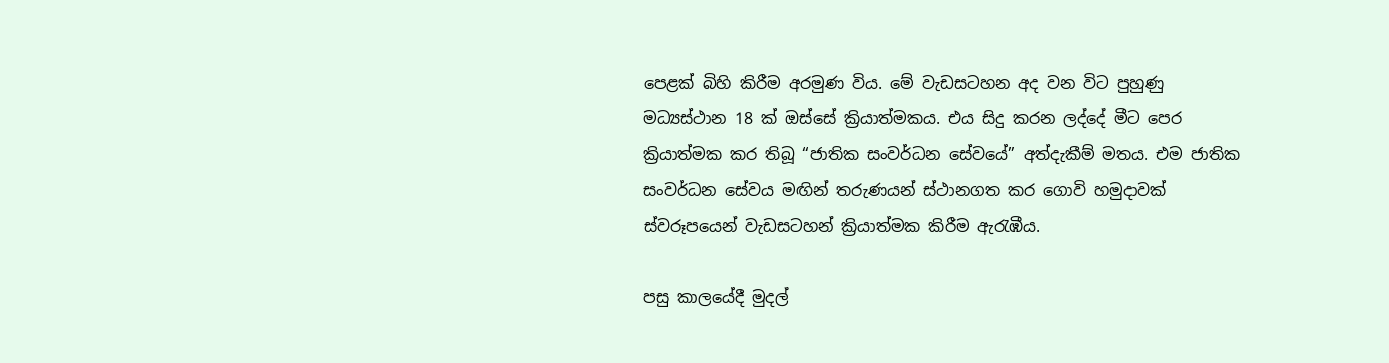පෙළක් බිහි කිරීම අරමුණ විය. මේ වැඩසටහන අද වන විට පුහුණු මධ්‍යස්ථාන 18 ක් ඔස්සේ ක්‍රියාත්මකය. එය සිදු කරන ලද්දේ මීට පෙර ක්‍රියාත්මක කර තිබූ “ජාතික සංවර්ධන සේවයේ” අත්දැකීම් මතය. එම ජාතික සංවර්ධන සේවය මඟින් තරුණයන් ස්ථානගත කර ගොවි හමුදාවක් ස්වරූපයෙන් වැඩසටහන් ක්‍රියාත්මක කිරීම ඇරැඹීය.

පසු කාලයේදී මුදල්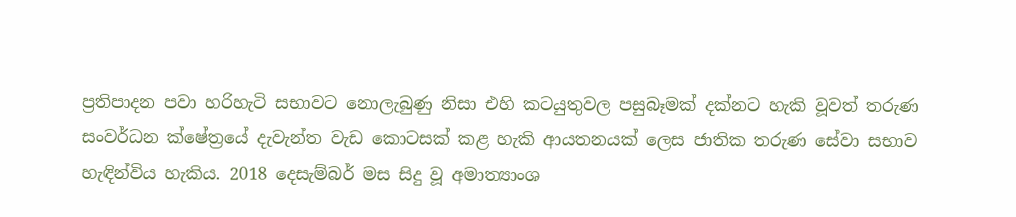ප්‍රතිපාදන පවා හරිහැටි සභාවට නොලැබුණු නිසා එහි කටයුතුවල පසුබෑමක් දක්නට හැකි වූවත් තරුණ සංවර්ධන ක්ෂේත්‍රයේ දැවැන්ත වැඩ කොටසක් කළ හැකි ආයතනයක් ලෙස ජාතික තරුණ සේවා සභාව හැඳින්විය හැකිය. 2018 දෙසැම්බර් මස සිදු වූ අමාත්‍යාංශ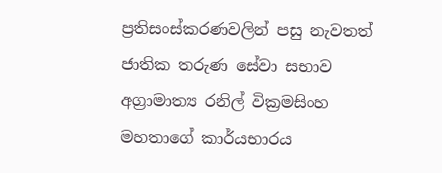ප්‍රතිසංස්කරණවලින් පසු නැවතත් ජාතික තරුණ සේවා සභාව අග්‍රාමාත්‍ය රනිල් වික්‍රමසිංහ මහතාගේ කාර්යභාරය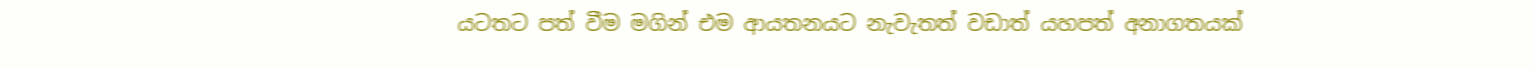යට‍තට පත් වීම මගින් එම ආයතනයට නැවැතත් වඩාත් යහපත් අනාගතයක්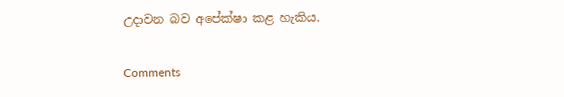උදාවන බව අපේක්ෂා කළ හැකිය.

Comments